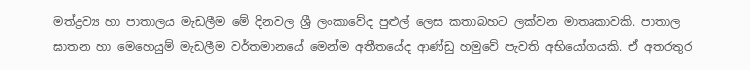මත්ද්‍රව්‍ය හා පාතාලය මැඩලීම මේ දිනවල ශ්‍රී ලංකාවේද පුළුල් ලෙස කතාබහට ලක්වන මාතෘකාවකි. පාතාල ඝාතන හා මෙහෙයුම් මැඩලීම වර්තමානයේ මෙන්ම අතීතයේද ආණ්ඩු හමුවේ පැවති අභියෝගයකි. ඒ අතරතුර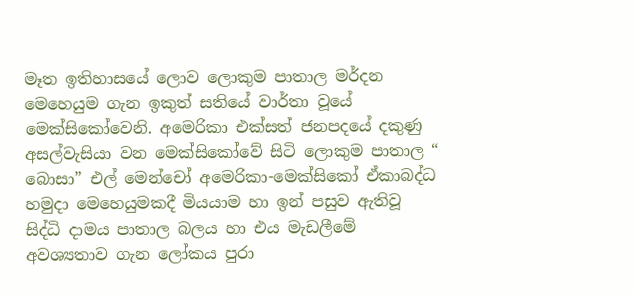මෑත ඉතිහාසයේ ලොව ලොකුම පාතාල මර්දන මෙහෙයුම ගැන ඉකුත් සතියේ වාර්තා වූයේ මෙක්සිකෝවෙනි. අමෙරිකා එක්සත් ජනපදයේ දකුණු අසල්වැසියා වන මෙක්සිකෝවේ සිටි ලොකුම පාතාල “ බොසා” එල් මෙන්චෝ අමෙරිකා-මෙක්සිකෝ ඒකාබද්ධ හමුදා මෙහෙයුමකදී මියයාම හා ඉන් පසුව ඇතිවූ සිද්ධි දාමය පාතාල බලය හා එය මැඩලීමේ අවශ්‍යතාව ගැන ලෝකය පුරා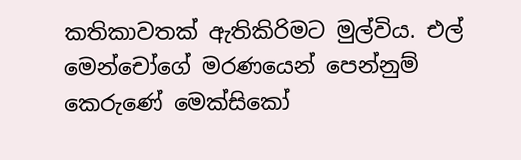කතිකාවතක් ඇතිකිරිමට මුල්විය. එල් මෙන්චෝගේ මරණයෙන් පෙන්නුම් කෙරුණේ මෙක්සිකෝ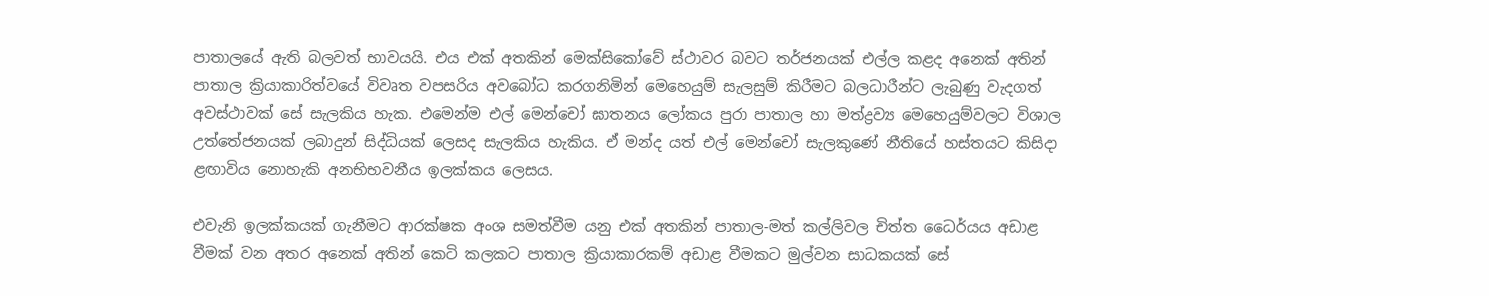පාතාලයේ ඇති බලවත් භාවයයි. එය එක් අතකින් මෙක්සිකෝවේ ස්ථාවර බවට තර්ජනයක් එල්ල කළද අනෙක් අතින් පාතාල ක්‍රියාකාරිත්වයේ විවෘත වපසරිය අවබෝධ කරගනිමින් මෙහෙයුම් සැලසුම් කිරීමට බලධාරීන්ට ලැබුණු වැදගත් අවස්ථාවක් සේ සැලකිය හැක. එමෙන්ම එල් මෙන්චෝ ඝාතනය ලෝකය පුරා පාතාල හා මත්ද්‍රව්‍ය මෙහෙයුම්වලට විශාල උත්තේජනයක් ලබාදුන් සිද්ධියක් ලෙසද සැලකිය හැකිය. ඒ මන්ද යත් එල් මෙන්චෝ සැලකුණේ නීතියේ හස්තයට කිසිදා ළඟාවිය නොහැකි අනභිභවනීය ඉලක්කය ලෙසය.

එවැනි ඉලක්කයක් ගැනීමට ආරක්ෂක අංශ සමත්වීම යනු එක් අතකින් පාතාල-මත් කල්ලිවල චිත්ත ධෛර්යය අඩාළ වීමක් වන අතර අනෙක් අතින් කෙටි කලකට‌ පාතාල ක්‍රියාකාරකම් අඩාළ වීමකට මුල්වන සාධකයක් සේ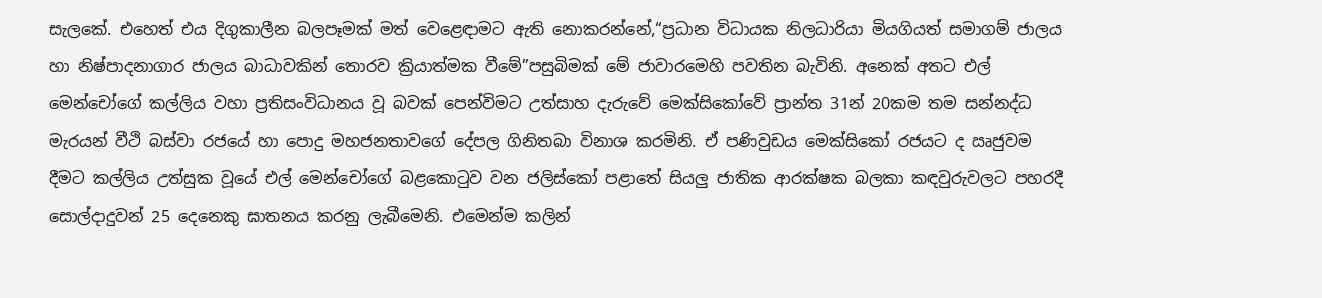සැලකේ. එහෙත් එය දිගුකාලීන බලපෑමක් මත් වෙළෙඳාමට ඇති නොකරන්නේ,“ප්‍රධාන විධායක නිලධාරියා මියගියත් සමාගම් ජාලය හා නිෂ්පාදනාගාර ජාලය බාධාවකින් තොරව ක්‍රියාත්මක වීමේ”පසුබිමක් මේ ජාවාරමෙහි පවතින බැවිනි. අනෙක් අතට එල් මෙන්චෝගේ කල්ලිය වහා ප්‍රතිසංවිධානය වූ බවක් පෙන්විමට උත්සාහ දැරුවේ මෙක්සිකෝවේ ප්‍රාන්ත 31න් 20කම තම සන්නද්ධ මැරයන් වීථි බස්වා රජයේ හා පොදු මහජනතාවගේ දේපල ගිනිතබා විනාශ කරමිනි. ඒ පණිවුඩය මෙක්සිකෝ රජයට ද ඍජුවම දීමට කල්ලිය උත්සුක වූයේ එල් මෙන්චෝගේ බළකොටුව වන ජලිස්කෝ පළාතේ සියලු ජාතික ආරක්ෂක බලකා කඳවුරුවලට පහරදී සොල්දාදුවන් 25 දෙනෙකු ඝාතනය කරනු ලැබීමෙනි. එමෙන්ම කලින්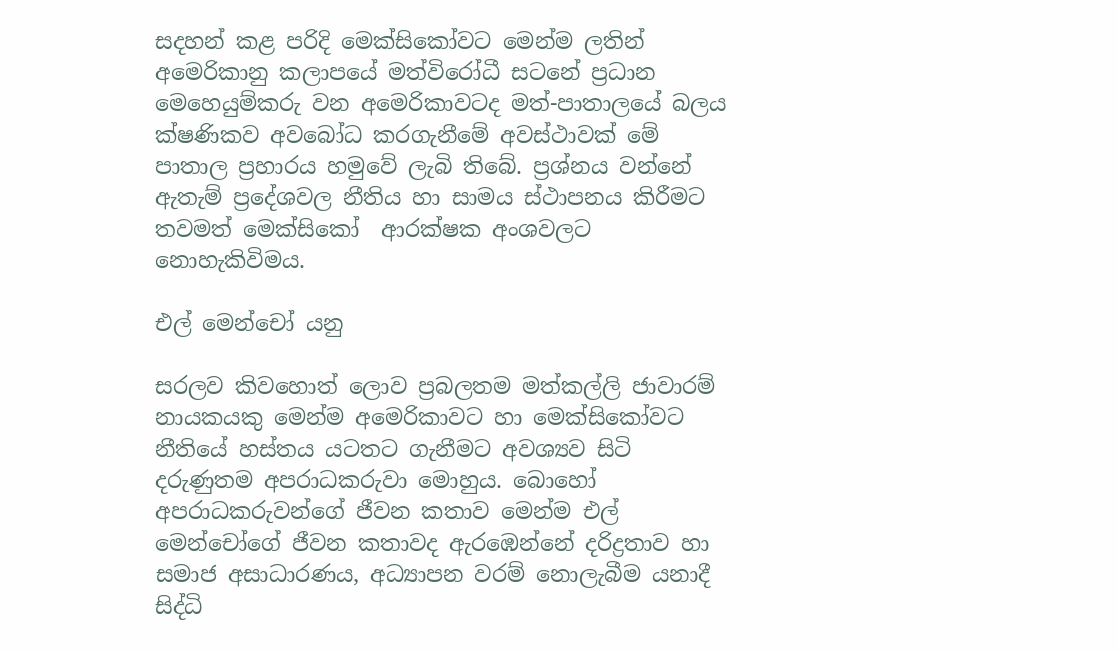සදහන් කළ පරිදි මෙක්සිකෝවට මෙන්ම ලතින් අමෙරිකානු කලාපයේ මත්විරෝධී සටනේ ප්‍රධාන මෙහෙයුම්කරු වන අමෙරිකාවටද මත්-පාතාලයේ බලය ක්ෂණිකව අවබෝධ කරගැනීමේ අවස්ථාවක් මේ පාතාල ප්‍රහාරය හමුවේ ලැබි තිබේ. ප්‍රශ්නය වන්නේ ඇතැම් ප්‍රදේශවල නීතිය හා සාමය ස්ථාපනය කිරීමට තවමත් මෙක්සිකෝ  ආරක්ෂක අංශවලට නොහැකිවිමය.

එල් මෙන්චෝ යනු

සරලව කිවහොත් ලොව ප්‍රබලතම මත්කල්ලි ජාවාරම් නායකයකු මෙන්ම අමෙරිකාවට හා මෙක්සිකෝවට නීතියේ හස්තය යටතට ගැනීමට අවශ්‍යව සිටි දරුණුතම අපරාධකරුවා මොහුය. බොහෝ අපරාධකරුවන්ගේ ජීවන කතාව මෙන්ම එල් මෙන්චෝගේ ජීවන කතාවද ඇරඹෙන්නේ දරිද්‍රතාව හා සමාජ අසාධාරණය, අධ්‍යාපන වරම් නොලැබීම යනාදී සිද්ධි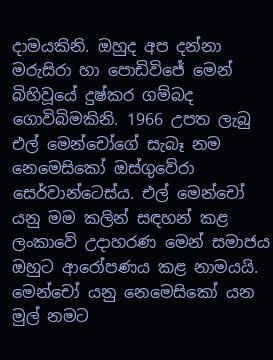දාමයකිනි. ඔහුද අප දන්නා මරුසිරා හා පොඩිවිජේ මෙන් බිහිවූයේ දුෂ්කර ගම්බද ගොවිබිමකිනි. 1966 උපත ලැබු එල් මෙන්චෝගේ සැබෑ නම නෙමෙසිකෝ ඔස්ගුවේරා සෙර්වාන්ටෙස්ය. එල් මෙන්චෝ යනු මම කලින් සඳහන් කළ ලංකාවේ උදාහරණ මෙන් සමාජය ඔහුට ආරෝපණය කළ නාමයයි. මෙන්චෝ යනු නෙමෙසිකෝ යන මුල් නමට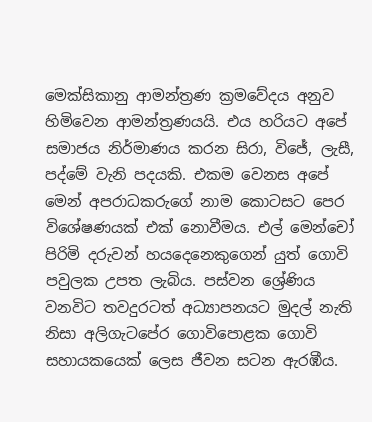මෙක්සිකානු ආමන්ත්‍රණ ක්‍රමවේදය අනුව හිමිවෙන ආමන්ත්‍රණයයි. එය හරියට අපේ සමාජය නිර්මාණය කරන සිරා, විජේ, ලැසී, පද්මේ වැනි පදයකි. එකම වෙනස අපේ මෙන් අපරාධකරුගේ නාම කොටසට පෙර විශේෂණයක් එක් නොවීමය. එල් මෙන්චෝ පිරිමි දරුවන් හයදෙනෙකුගෙන් යුත් ගොවි පවුලක උපත ලැබිය. පස්වන ශ්‍රේ‌ණිය වනවිට තවදුරටත් අධ්‍යාපනයට මුදල් නැති නිසා අලිගැටපේර ගොවිපොළක ගොවි සහායකයෙක් ලෙස ජීවන සටන ඇරඹීය.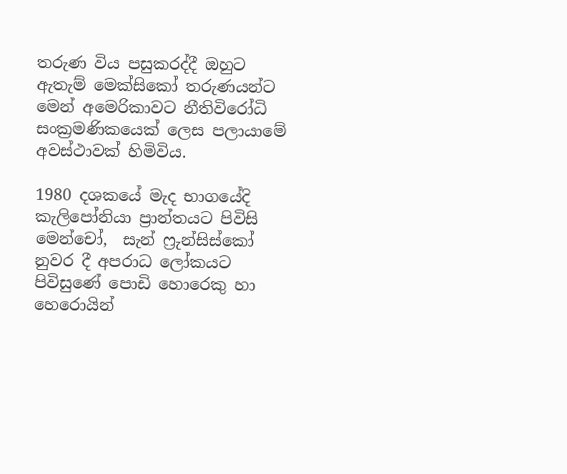තරුණ විය පසුකරද්දී ඔහුට ඇතැම් මෙක්සිකෝ තරුණයන්ට මෙන් අමෙරිකාවට නීතිවිරෝධි සංක්‍රමණිකයෙක් ලෙස පලායාමේ අවස්ථාවක් හිමිවිය.

1980 දශකයේ මැද භාගයේදි කැලිපෝනියා ප්‍රාන්තයට පිවිසි මෙන්චෝ,  සැන් ෆ්‍රුන්සිස්කෝ නුවර දී අපරාධ ලෝකයට පිවිසුණේ පොඩි හොරෙකු හා හෙරොයින්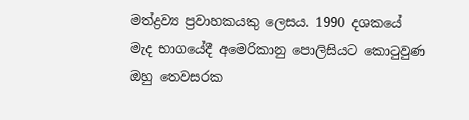මත්ද්‍රව්‍ය ප්‍රවාහකයකු ලෙසය. 1990 දශකයේ මැද භාගයේදී අමෙරිකානු පොලිසියට කොටුවුණ ඔහු තෙවසරක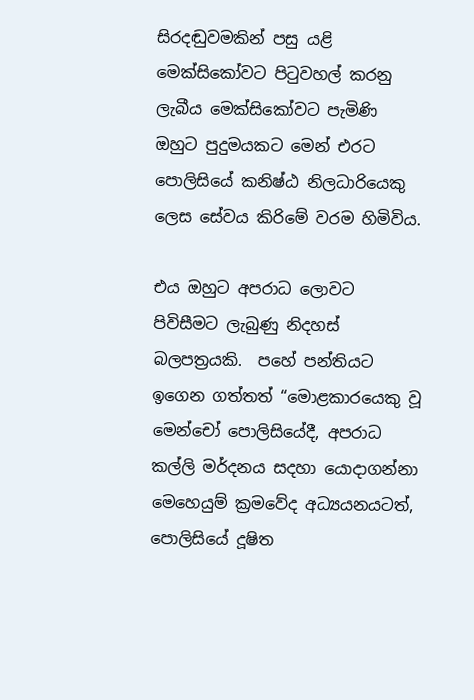සිරදඬුවමකින් පසු යළි මෙක්සිකෝවට පිටුවහල් කරනු ලැබීය මෙක්සිකෝවට පැමිණි ඔහුට පුදුමයකට මෙන් එරට පොලිසියේ කනිෂ්ඨ නිලධාරියෙකු ලෙස සේවය කිරිමේ වරම හිමිවිය.

එය ඔහුට අපරාධ ලොවට පිවිසීමට ලැබුණු නිදහස් බලපත්‍රයකි.  පහේ පන්තියට ඉගෙන ගත්තත් “මොළකාරයෙකු වූ මෙන්චෝ පොලිසියේදී, අපරාධ කල්ලි මර්දනය සදහා යොදාගන්නා මෙහෙයුම් ක්‍රමවේද අධ්‍යයනයටත්, පොලිසියේ දූෂිත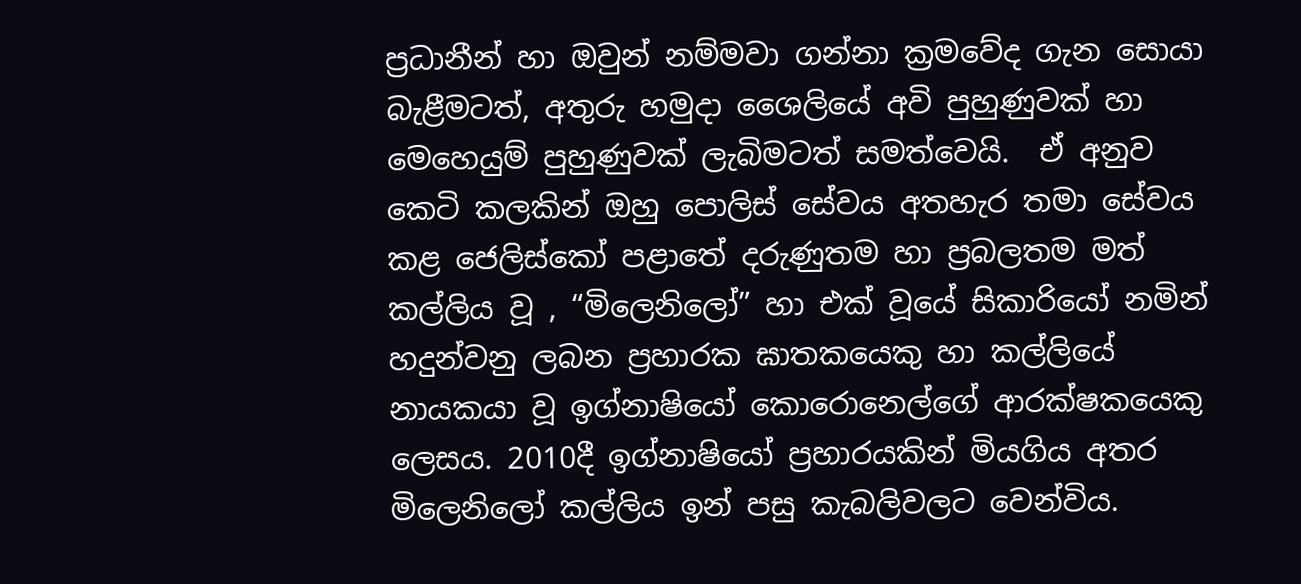ප්‍රධානීන් හා ඔවුන් නම්මවා ගන්නා ක්‍රමවේද ගැන සොයා බැළීමටත්, අතුරු හමුදා ශෛලියේ අවි පුහුණුවක් හා මෙහෙයුම් පුහුණුවක් ලැබිමටත් සමත්වෙයි.  ඒ අනුව කෙටි කලකින් ඔහු පොලිස් සේවය අතහැර තමා සේවය කළ ජෙලිස්කෝ පළාතේ දරුණුතම හා ප්‍රබලතම මත් කල්ලිය වූ , “මිලෙනිලෝ” හා එක් වූයේ සිකාරියෝ නමින් හදුන්වනු ලබන ප්‍රහාරක ඝාතකයෙකු හා කල්ලියේ නායකයා වූ ඉග්නාෂියෝ කොරොනෙල්ගේ ආරක්ෂකයෙකු ලෙසය. 2010දී ඉග්නාෂියෝ ප්‍රහාරයකින් මියගිය අතර මිලෙනිලෝ කල්ලිය ඉන් පසු කැබලිවලට වෙන්විය.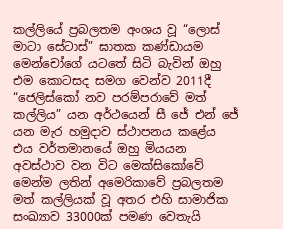කල්ලියේ ප්‍රබලතම අංශය වූ “ලොස් මාටා සේටාස්” ඝාතක කණ්ඩායම මෙන්චෝගේ යටතේ සිටි බැවින් ඔහු එම කොටසද සමග වෙන්ව 2011දී  “ජෙලිස්කෝ නව පරම්පරාවේ මත් කල්ලිය” යන අර්ථයෙන් සී ජේ එන් ජේ යන මැර හමුදාව ස්ථාපනය කළේය එය වර්තමානයේ ඔහු මියයන අවස්ථාව වන විට මෙක්සිකෝවේ මෙන්ම ලතින් අමෙරිකාවේ ප්‍රබලතම මත් කල්ලියක් වූ අතර එහි සාමාජික සංඛ්‍යාව 33000ක් පමණ වෙතැයි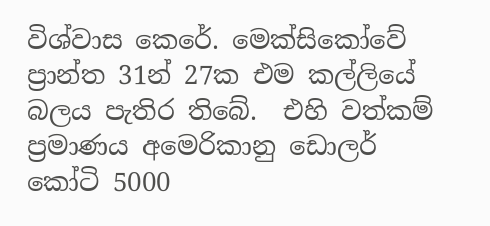විශ්වාස කෙරේ. මෙක්සිකෝවේ ප්‍රාන්ත 31න් 27ක එම කල්ලියේ බලය පැතිර තිබේ.  එහි වත්කම් ප්‍රමාණය අමෙරිකානු ඩොලර් කෝටි 5000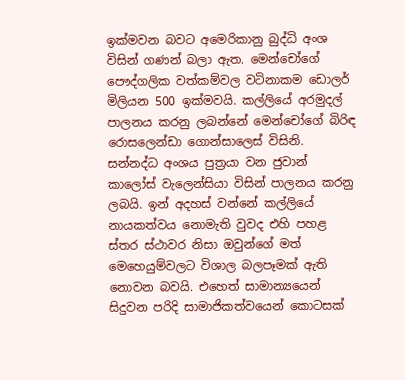ඉක්මවන බවට අමෙරිකානු බුද්ධි අංශ විසින් ගණන් බලා ඇත. මෙන්චෝගේ පෞද්ගලික වත්කම්වල වටිනාකම ඩොලර් මිලියන 500 ඉක්මවයි. කල්ලියේ අරමුදල් පාලනය කරනු ලබන්නේ මෙන්චෝගේ බිරිඳ රොසලෙන්ඩා ගොන්සාලෙස් විසිනි. සන්නද්ධ අංශය පුත්‍රයා වන ජුවාන් කාලෝස් වැලෙන්සියා විසින් පාලනය කරනු ලබයි. ඉන් අදහස් වන්නේ කල්ලියේ නායකත්වය නොමැති වුවද එහි පහළ ස්තර ස්ථාවර නිසා ඔවුන්ගේ මත් මෙහෙයුම්වලට විශාල බලපෑමක් ඇති නොවන බවයි. එහෙත් සාමාන්‍යයෙන් සිදුවන පරිදි සාමාජිකත්වයෙන් කොටසක්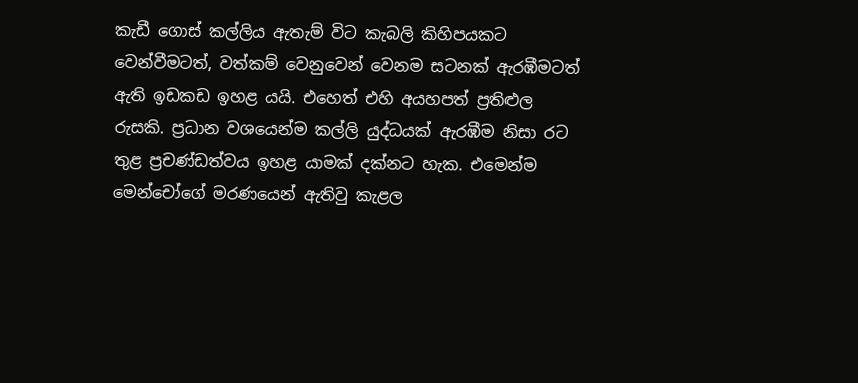කැඩී ගොස් කල්ලිය ඇතැම් විට කැබලි කිහිපයකට වෙන්වීමටත්, වත්කම් වෙනුවෙන් වෙනම සටනක් ඇරඹීමටත් ඇති ඉඩකඩ ඉහළ යයි. එහෙත් එහි අයහපත් ප්‍රතිළුල රුසකි. ප්‍රධාන වශයෙන්ම කල්ලි යුද්ධයක් ඇරඹීම නිසා රට තුළ ප්‍රචණ්ඩත්වය ඉහළ යාමක් දක්නට හැක. එමෙන්ම මෙන්චෝගේ මරණයෙන් ඇතිවු කැළල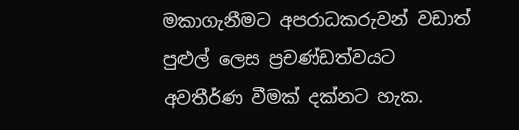මකාගැනීමට අපරාධකරුවන් වඩාත් පුළුල් ලෙස ප්‍රචණ්ඩත්වයට අවතීර්ණ වීමක් දක්නට හැක.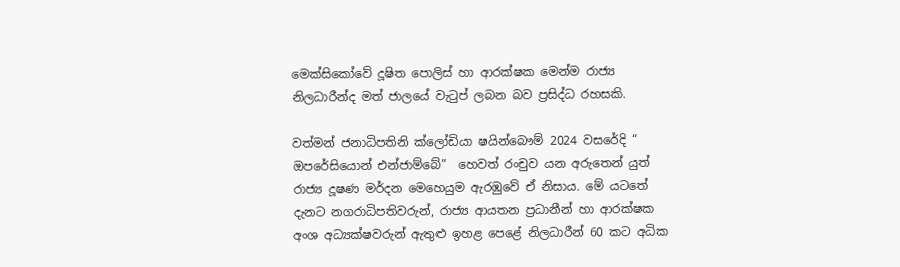මෙක්සිකෝවේ දූෂිත පොලිස් හා ආරක්ෂක මෙන්ම රාජ්‍ය නිලධාරීන්ද මත් ජාලයේ වැටුප් ලබන බව ප්‍රසිද්ධ රහසකි.

වත්මන් ජනාධිපතිනි ක්ලෝඩියා ෂයින්බෞම් 2024 වසරේදි “ ඔපරේසියොන් එන්ජාම්බේ”  හෙවත් රංචුව යන අරුතෙන් යුත් රාජ්‍ය දූෂණ මර්දන මෙහෙයුම ඇරඹුවේ ඒ නිසාය. මේ යටතේ දැනට නගරාධිපතිවරුන්, රාජ්‍ය ආයතන ප්‍රධානීන් හා ආරක්ෂක අංශ අධ්‍යක්ෂවරුන් ඇතුළු ඉහළ පෙළේ නිලධාරීන් 60 කට අධික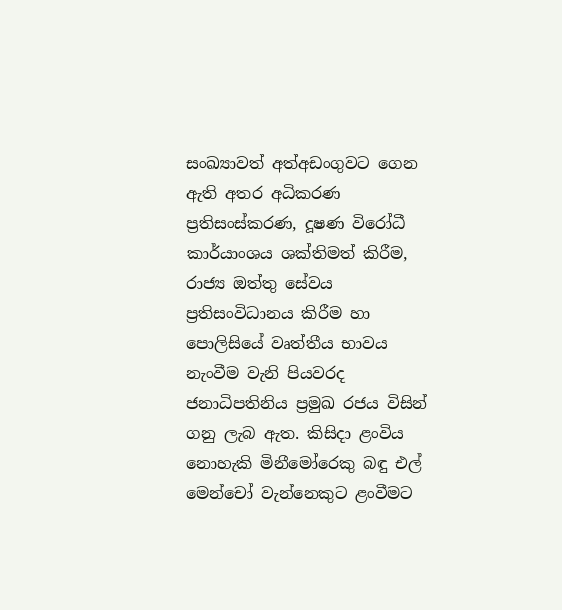සංඛ්‍යාවත් අත්අඩංගුවට ගෙන ඇති අතර අධිකරණ ප්‍රතිසංස්කරණ, දූෂණ විරෝධී කාර්යාංශය ශක්තිමත් කිරීම, රාජ්‍ය ඔත්තු සේවය ප්‍රතිසංවිධානය කිරීම හා පොලිසියේ වෘත්තීය භාවය නැංවීම වැනි පියවරද ජනාධිපතිනිය ප්‍රමුඛ රජය විසින් ගනු ලැබ ඇත. කිසිදා ළංවිය නොහැකි මිනීමෝරෙකු බඳු එල් මෙන්චෝ වැන්නෙකුට ළංවීමට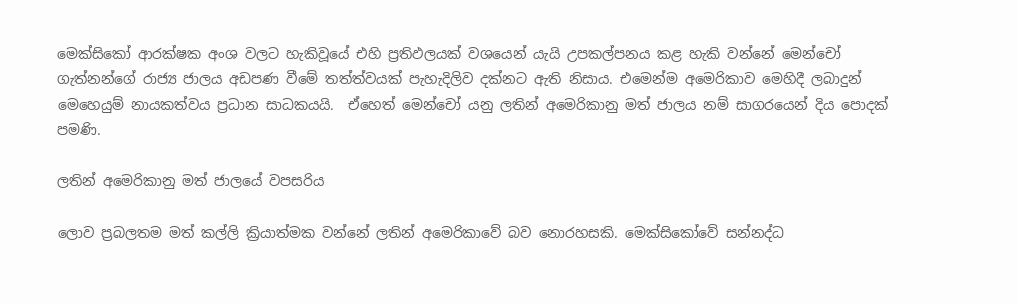මෙක්සිකෝ ආරක්ෂක අංශ වලට හැකිවූයේ එහි ප්‍රතිඵලයක් වශයෙන් යැයි උපකල්පනය කළ හැකි වන්නේ මෙන්චෝ ගැත්නන්ගේ රාජ්‍ය ජාලය අඩපණ වීමේ තත්ත්වයක් පැහැදිලිව දක්නට ඇති නිසාය. එමෙන්ම අමෙරිකාව මෙහිදී ලබාදුන් මෙහෙයුම් නායකත්වය ප්‍රධාන සාධකයයි.  ඒහෙත් මෙන්චෝ යනු ලතින් අමෙරිකානු මත් ජාලය නම් සාගරයෙන් දිය පොදක් පමණි.

ලතින් අමෙරිකානු මත් ජාලයේ වපසරිය

ලොව ප්‍රබලතම මත් කල්ලි ක්‍රියාත්මක වන්නේ ලතින් අමෙරිකාවේ බව නොරහසකි. මෙක්සිකෝවේ සන්නද්ධ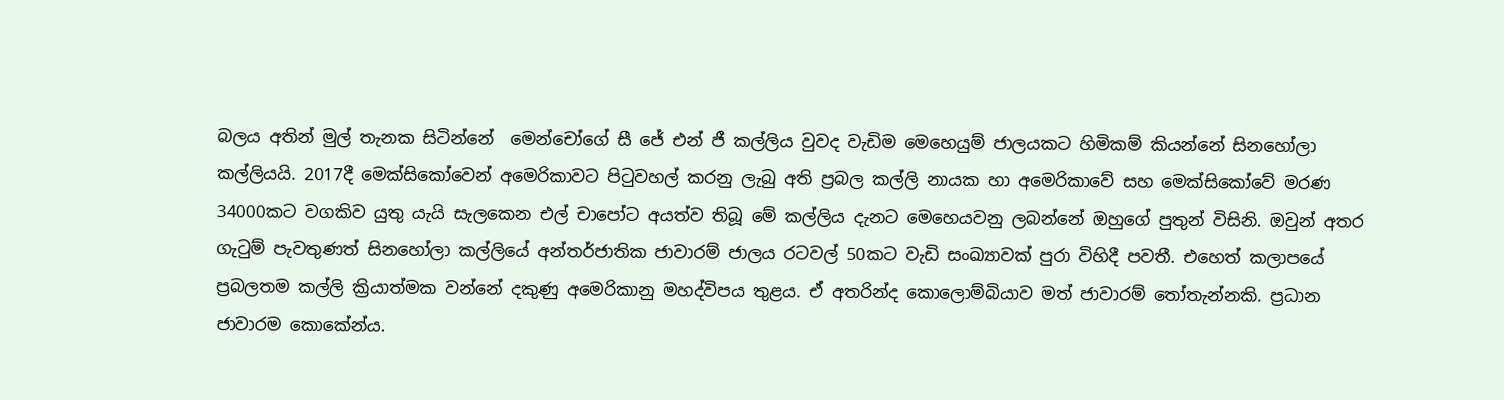බලය අතින් මුල් තැනක සිටින්නේ  මෙන්චෝගේ සී ජේ එන් ජී කල්ලිය වුවද වැඩිම මෙහෙයුම් ජාලයකට හිමිකම් කියන්නේ සිනහෝලා කල්ලියයි. 2017දී මෙක්සිකෝවෙන් අමෙරිකාවට පිටුවහල් කරනු ලැබු අති ප්‍රබල කල්ලි නායක හා අමෙරිකාවේ සහ මෙක්සිකෝවේ මරණ 34000කට වගකිව යුතු යැයි සැලකෙන එල් චාපෝට අයත්ව තිබූ මේ කල්ලිය දැනට මෙහෙයවනු ලබන්නේ ඔහුගේ පුතුන් විසිනි. ඔවුන් අතර ගැටුම් පැවතුණත් සිනහෝලා කල්ලියේ අන්තර්ජාතික ජාවාරම් ජාලය රටවල් 50කට වැඩි සංඛ්‍යාවක් පුරා විහිදී පවතී. එහෙත් කලාපයේ ප්‍රබලතම කල්ලි ක්‍රියාත්මක වන්නේ දකුණු අමෙරිකානු මහද්විපය තුළය. ඒ අතරින්ද කොලොම්බියාව මත් ජාවාරම් තෝතැන්නකි. ප්‍රධාන ජාවාරම කොකේන්ය.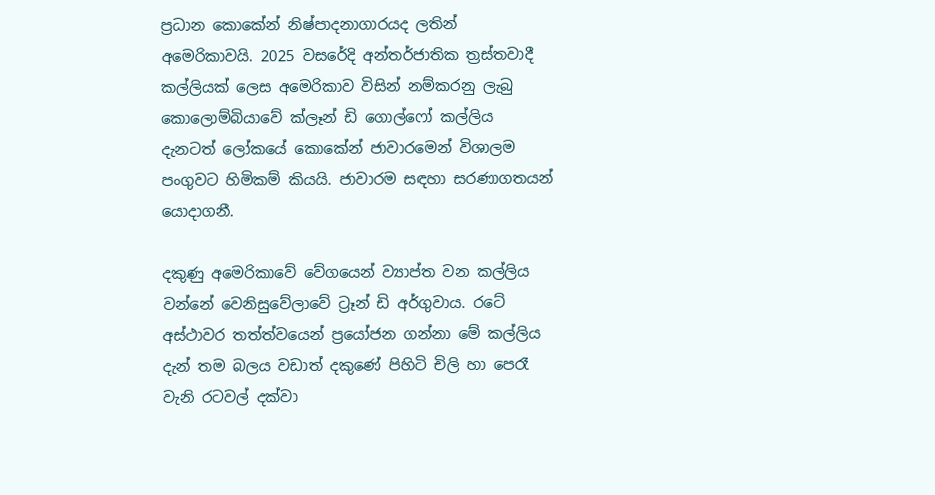ප්‍රධාන කොකේන් නිෂ්පාදනාගාරයද ලතින් අමෙරිකාවයි. 2025 වසරේදි අන්තර්ජාතික ත්‍රස්තවාදී කල්ලියක් ලෙස අමෙරිකාව විසින් නම්කරනු ලැබු කොලොම්බියාවේ ක්ලෑන් ඩි ගොල්ෆෝ කල්ලිය දැනටත් ලෝකයේ කොකේන් ජාවාරමෙන් විශාලම පංගුවට හිමිකම් කියයි. ජාවාරම සඳහා සරණාගතයන් යොදාගනී.

දකුණු අමෙරිකාවේ වේගයෙන් ව්‍යාප්ත වන කල්ලිය වන්නේ වෙනිසුවේලාවේ ට්‍රෑන් ඩි අර්ගුවාය. රටේ අස්ථාවර තත්ත්වයෙන් ප්‍රයෝජන ගන්නා මේ කල්ලිය දැන් තම බලය වඩාත් දකුණේ පිහිටි චිලි හා පෙරෑ වැනි රටවල් දක්වා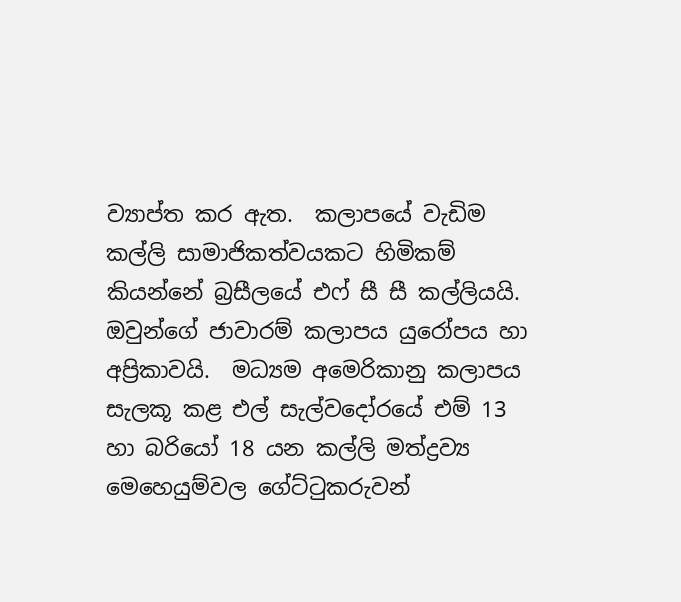ව්‍යාප්ත කර ඇත.  කලාපයේ වැඩිම කල්ලි සාමාජිකත්වයකට හිමිකම් කියන්නේ බ්‍රසීලයේ එෆ් සී සී කල්ලියයි. ඔවුන්ගේ ජාවාරම් කලාපය යුරෝපය හා අප්‍රිකාවයි.  මධ්‍යම අමෙරිකානු කලාපය සැලකූ කළ එල් සැල්වදෝරයේ එම් 13 හා බරියෝ 18 යන කල්ලි මත්ද්‍රව්‍ය මෙහෙයුම්වල ගේට්ටුකරුවන්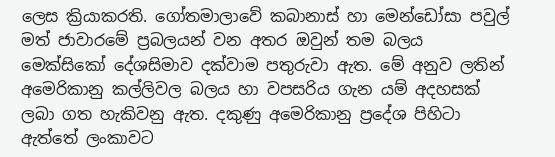ලෙස ක්‍රියාකරති. ගෝතමාලාවේ කබානාස් හා මෙන්ඩෝසා පවුල් මත් ජාවාරමේ ප්‍රබලයන් වන අතර ඔවුන් තම බලය මෙක්සිකෝ දේශසිමාව දක්වාම පතුරුවා ඇත. මේ අනුව ලතින් අමෙරිකානු කල්ලිවල බලය හා වපසරිය ගැන යම් අදහසක් ලබා ගත හැකිවනු ඇත. දකුණු අමෙරිකානු ප්‍රදේශ පිහිටා ඇත්තේ ලංකාවට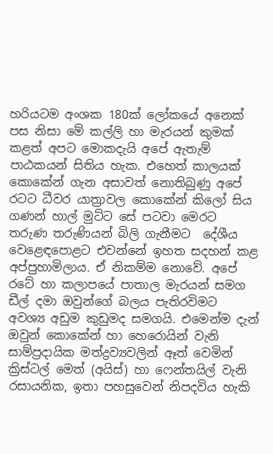හරියටම අංශක 180ක් ලෝකයේ අනෙක් පස නිසා මේ කල්ලි හා මැරයන් කුමක් කළත් අපට මොකදැයි අපේ ඇතැම් පාඨකයන් සිතිය හැක. එහෙත් කාලයක් කොකේන් ගැන අසාවත් නොතිබුණු අපේ රටට ධීවර යාත්‍රාවල කොකේන් කිලෝ සිය ගණන් හාල් මුට්ට සේ පටවා මෙරට තරුණ තරුණියන් බිලි ගැනීමට  දේශීය වෙළෙඳපොළට එවන්නේ ඉහත සදහන් කළ අප්පුහාමිලාය. ඒ නිකම්ම නොවේ. අපේ රටේ හා කලාපයේ පාතාල මැරයන් සමග ඩීල් දමා ඔවුන්ගේ බලය පැතිරවිමට අවශ්‍ය අඩුම කුඩුමද සමගයි. එමෙන්ම දැන් ඔවුන් කොකේන් හා හෙරොයින් වැනි සාම්ප්‍රදායික මත්ද්‍රව්‍යවලින් ඈත් වෙමින් ක්‍රිස්ටල් මෙත් (අයිස්) හා ෆෙන්තයිල් වැනි රසායනික, ඉතා පහසුවෙන් නිපදවිය හැකි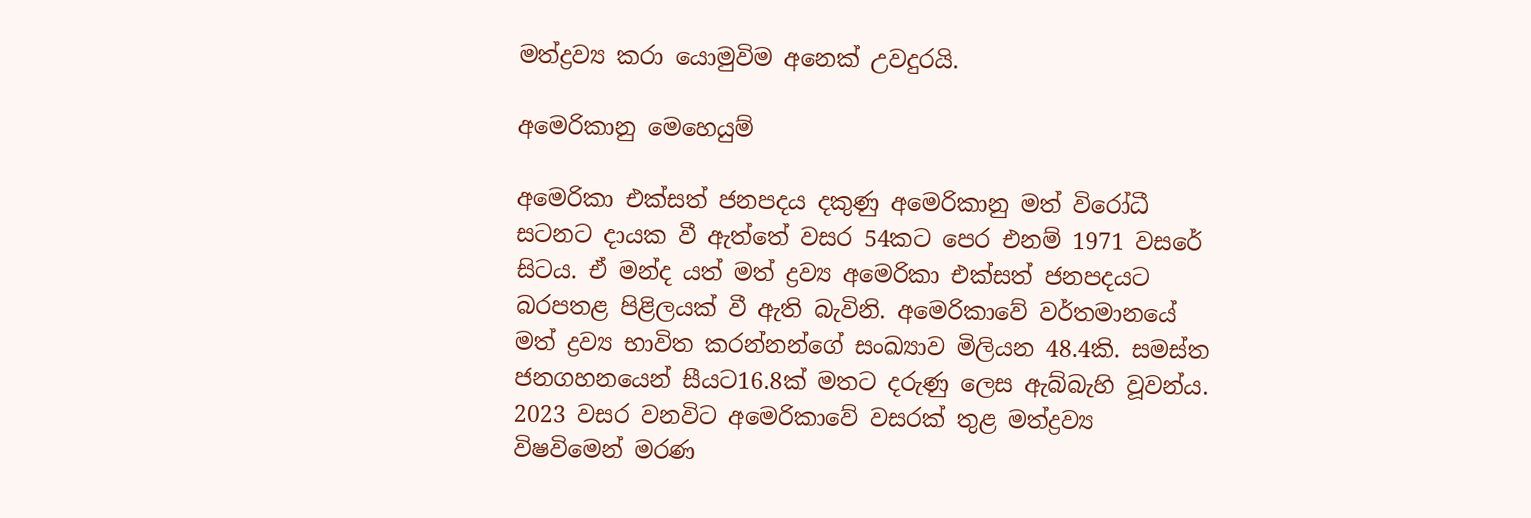මත්ද්‍රව්‍ය කරා යොමුවිම අනෙක් උවදුරයි.

අමෙරිකානු මෙහෙයුම්

අමෙරිකා එක්සත් ජනපදය දකුණු අමෙරිකානු මත් විරෝධී සටනට දායක වී ඇත්තේ වසර 54කට පෙර එනම් 1971 වසරේ සිටය. ඒ මන්ද යත් මත් ද්‍රව්‍ය අමෙරිකා එක්සත් ජනපදයට බරපතළ පිළිලයක් වී ඇති බැවිනි. අමෙරිකාවේ වර්තමානයේ මත් ද්‍රව්‍ය භාවිත කරන්නන්ගේ සංඛ්‍යාව මිලියන 48.4කි. සමස්ත ජනගහනයෙන් සීයට16.8ක් මතට දරුණු ලෙස ඇබ්බැහි වූවන්ය. 2023 වසර වනවිට අමෙරිකාවේ වසරක් තුළ මත්ද්‍රව්‍ය විෂවිමෙන් මරණ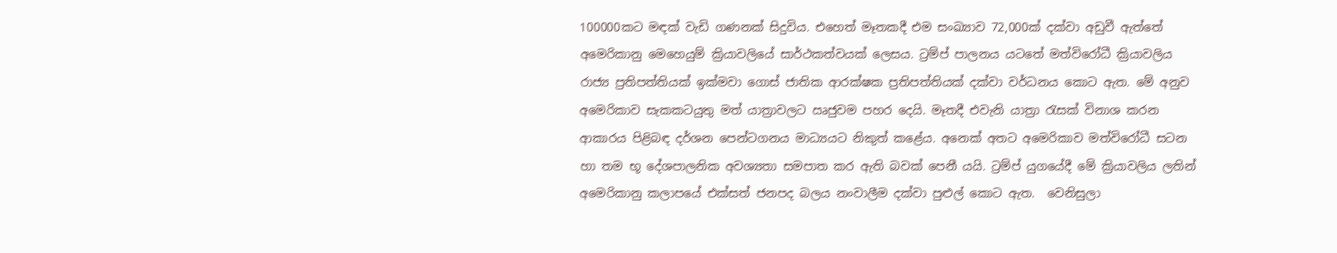100000කට මඳක් වැඩි ගණනක් සිදුවිය. එහෙත් මෑතකදී එම සංඛ්‍යාව 72,000ක් දක්වා අඩුවී ඇත්තේ අමෙරිකානු මෙහෙයුම් ක්‍රියාවලියේ සාර්ථකත්වයක් ලෙසය. ට්‍රම්ප් පාලනය යටතේ මත්විරෝධී ක්‍රියාවලිය රාජ්‍ය ප්‍රතිපත්තියක් ඉක්මවා ගොස් ජාතික ආරක්ෂක ප්‍රතිපත්තියක් දක්වා වර්ධනය කොට ඇත. මේ අනුව අමෙරිකාව සැකකටයුතු මත් යාත්‍රාවලට ඍජුවම පහර දෙයි. මෑතදී එවැනි යාත්‍රා රැසක් විනාශ කරන ආකාරය පිළිබඳ දර්ශන පෙන්ටගනය මාධ්‍යයට නිකුත් කළේය. අනෙක් අතට අමෙරිකාව මත්විරෝධී සටන හා තම භූ දේශපාලනික අවශ්‍යතා සමපාත කර ඇති බවක් පෙනී යයි. ට්‍රම්ප් යුගයේදී මේ ක්‍රියාවලිය ලතින් අමෙරිකානු කලාපයේ එක්සත් ජනපද බලය නංවාලීම දක්වා පුළුල් කොට ඇත.  වෙනිසුලා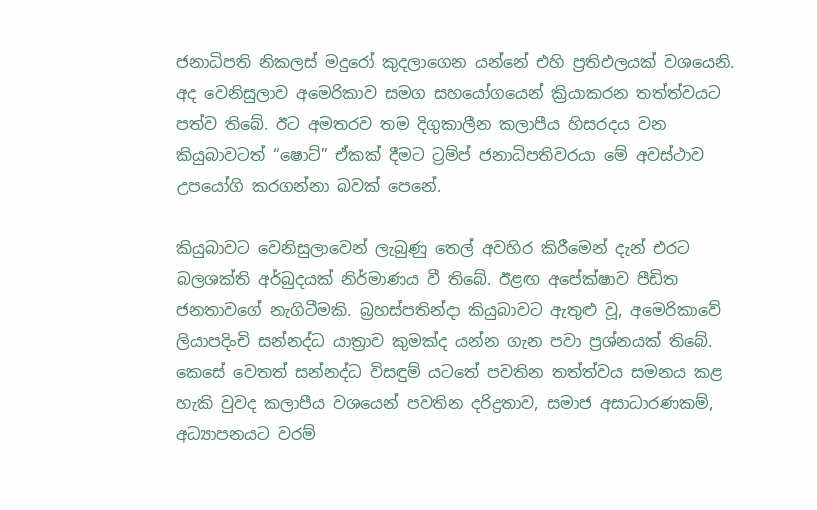ජනාධිපති නිකලස් මදුරෝ කුදලාගෙන යන්නේ එහි ප්‍රතිඵලයක් වශයෙනි. අද වෙනිසුලාව අමෙරිකාව සමග සහයෝගයෙන් ක්‍රියාකරන තත්ත්වයට පත්ව තිබේ. ඊට අමතරව තම දිගුකාලීන කලාපීය හිසරදය වන කියුබාවටත් “ෂොට්” ඒකක් දීමට ට්‍රම්ප් ජනාධිපතිවරයා මේ අවස්ථාව උපයෝගි කරගන්නා බවක් පෙනේ.

කියුබාවට වෙනිසුලාවෙන් ලැබුණු තෙල් අවහිර කිරීමෙන් දැන් එරට බලශක්ති අර්බුදයක් නිර්මාණය වී තිබේ. ඊළඟ අපේක්ෂාව පීඩිත ජනතාවගේ නැගිටීමකි. බ්‍රහස්පතින්දා කියුබාවට ඇතුළු වූ, අමෙරිකාවේ ලියාපදිංචි සන්නද්ධ යාත්‍රාව කුමක්ද යන්න ගැන පවා ප්‍රශ්නයක් තිබේ. කෙසේ වෙතත් සන්නද්ධ විසඳුම් යටතේ පවතින තත්ත්වය සමනය කළ හැකි වුවද කලාපීය වශයෙන් පවතින දරිද්‍රතාව, සමාජ අසාධාරණකම්, අධ්‍යාපනයට වරම්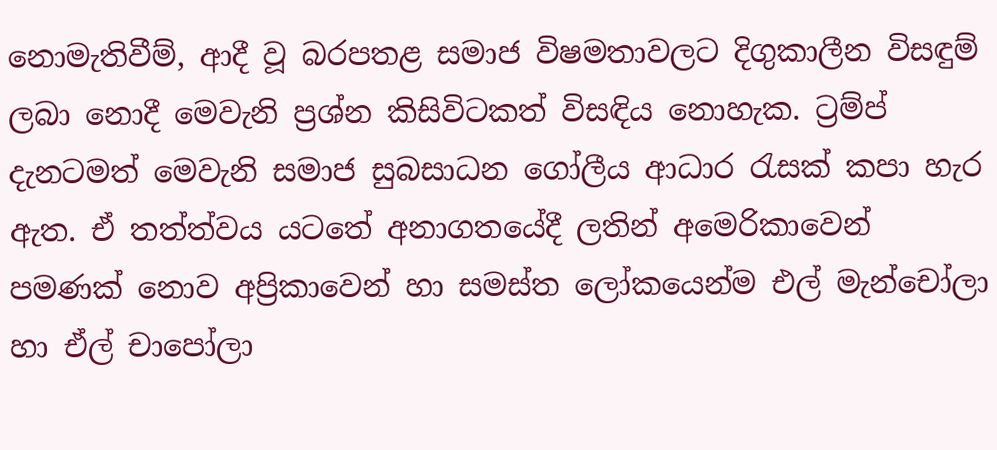නොමැතිවීම්, ආදී වූ බරපතළ සමාජ විෂමතාවලට දිගුකාලීන විසඳුම් ලබා නොදී මෙවැනි ප්‍රශ්න කිසිවිටකත් විසඳිය නොහැක. ට්‍රම්ප් දැනටමත් මෙවැනි සමාජ සුබසාධන ගෝලීය ආධාර රැසක් කපා හැර ඇත. ඒ තත්ත්වය යටතේ අනාගතයේදී ලතින් අමෙරිකාවෙන් පමණක් නොව අප්‍රිකාවෙන් හා සමස්ත ලෝකයෙන්ම එල් මැන්චෝලා හා ඒල් චාපෝලා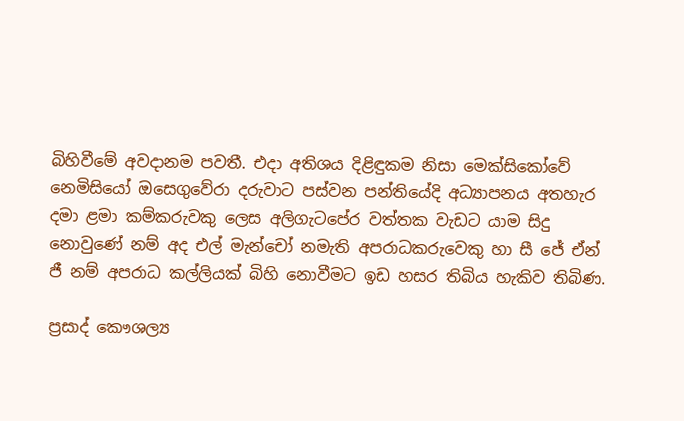බිහිවීමේ අවදානම පවතී. එදා අතිශය දිළිඳුකම නිසා මෙක්සිකෝවේ නෙමිසියෝ ඔසෙගුවේරා දරුවාට පස්වන පන්තියේදි අධ්‍යාපනය අතහැර දමා ළමා කම්කරුවකු ලෙස අලිගැටපේර වත්තක වැඩට යාම සිදු නොවුණේ නම් අද එල් මැන්චෝ නමැති අපරාධකරුවෙකු හා සී ජේ ඒන් ජී නම් අපරාධ කල්ලියක් බිහි නොවීමට ඉඩ හසර තිබිය හැකිව තිබිණ.

ප්‍රසාද් කෞශල්‍ය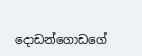දොඩන්ගොඩගේ